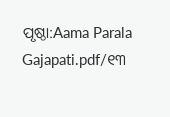ପୃଷ୍ଠା:Aama Parala Gajapati.pdf/୧୩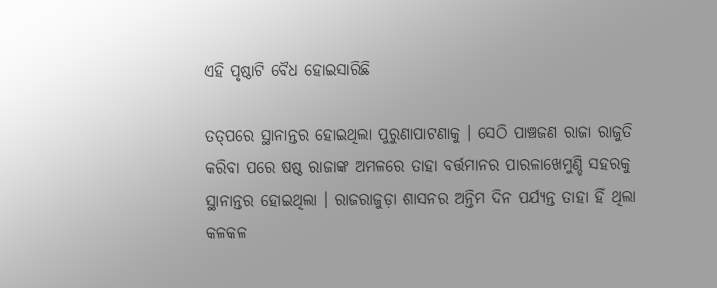ଏହି ପୃଷ୍ଠାଟି ବୈଧ ହୋଇସାରିଛି

ତତ୍‍‌ପରେ ସ୍ଥାନାନ୍ତର ହୋଇଥିଲା ପୁରୁଣାପାଟଣାକୁ । ସେଠି ପାଞ୍ଚଜଣ ରାଜା ରାଜୁତି କରିବା ପରେ ଷଷ୍ଠ ରାଜାଙ୍କ ଅମଳରେ ତାହା ବର୍ତ୍ତମାନର ପାରଳାଖେମୁଣ୍ଡି ସହରକୁ ସ୍ଥାନାନ୍ତର ହୋଇଥିଲା । ରାଜରାଜୁଡ଼ା ଶାସନର ଅନ୍ତିମ ଦିନ ପର୍ଯ୍ୟନ୍ତ ତାହା ହିଁ ଥିଲା କଳକଳ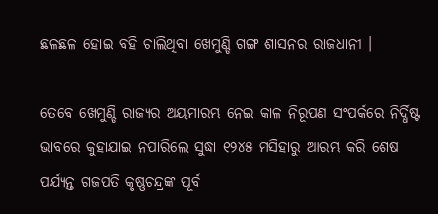ଛଳଛଳ ହୋଇ ବହି ଚାଲିଥିବା ଖେମୁଣ୍ଡି ଗଙ୍ଗ ଶାସନର ରାଜଧାନୀ ।

ତେବେ ଖେମୁଣ୍ଡି ରାଜ୍ୟର ଅୟମାରମ୍ଭ ନେଇ କାଳ ନିରୂପଣ ସଂପର୍କରେ ନିର୍ଦ୍ଧିଷ୍ଟ ଭାବରେ କୁହାଯାଇ ନପାରିଲେ ସୁଦ୍ଧା ୧୨୪୫ ମସିହାରୁ ଆରମ୍ଭ କରି ଶେଷ ପର୍ଯ୍ୟନ୍ତ ଗଜପତି କୃଷ୍ଣଚନ୍ଦ୍ରଙ୍କ ପୂର୍ବ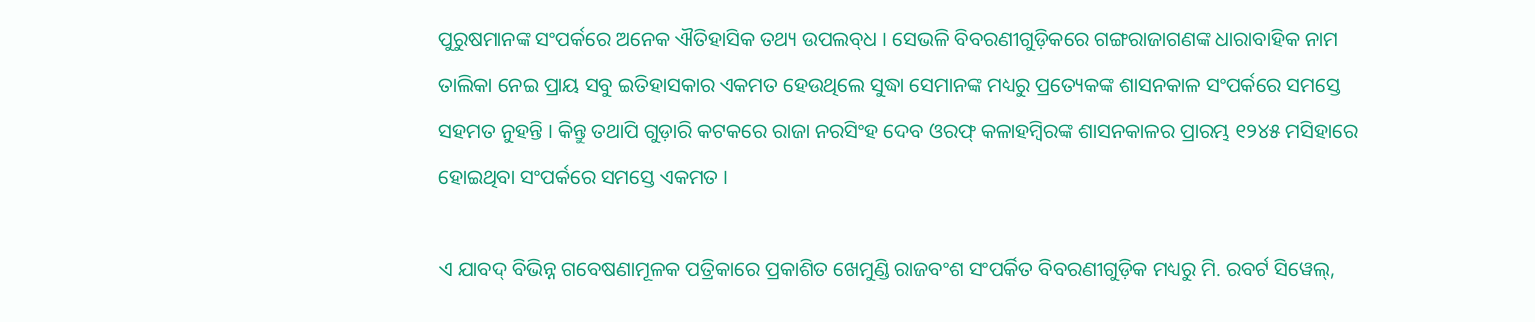ପୁରୁଷମାନଙ୍କ ସଂପର୍କରେ ଅନେକ ଐତିହାସିକ ତଥ୍ୟ ଉପଲବ୍‍ଧ । ସେଭଳି ବିବରଣୀଗୁଡ଼ିକରେ ଗଙ୍ଗରାଜାଗଣଙ୍କ ଧାରାବାହିକ ନାମ ତାଲିକା ନେଇ ପ୍ରାୟ ସବୁ ଇତିହାସକାର ଏକମତ ହେଉଥିଲେ ସୁଦ୍ଧା ସେମାନଙ୍କ ମଧ୍ୟରୁ ପ୍ରତ୍ୟେକଙ୍କ ଶାସନକାଳ ସଂପର୍କରେ ସମସ୍ତେ ସହମତ ନୁହନ୍ତି । କିନ୍ତୁ ତଥାପି ଗୁଡ଼ାରି କଟକରେ ରାଜା ନରସିଂହ ଦେବ ଓରଫ୍‍ କଳାହମ୍ବିରଙ୍କ ଶାସନକାଳର ପ୍ରାରମ୍ଭ ୧୨୪୫ ମସିହାରେ ହୋଇଥିବା ସଂପର୍କରେ ସମସ୍ତେ ଏକମତ ।

ଏ ଯାବଦ୍‍ ବିଭିନ୍ନ ଗବେଷଣାମୂଳକ ପତ୍ରିକାରେ ପ୍ରକାଶିତ ଖେମୁଣ୍ଡି ରାଜବଂଶ ସଂପର୍କିତ ବିବରଣୀଗୁଡ଼ିକ ମଧ୍ୟରୁ ମି. ରବର୍ଟ ସିୱେଲ୍‍,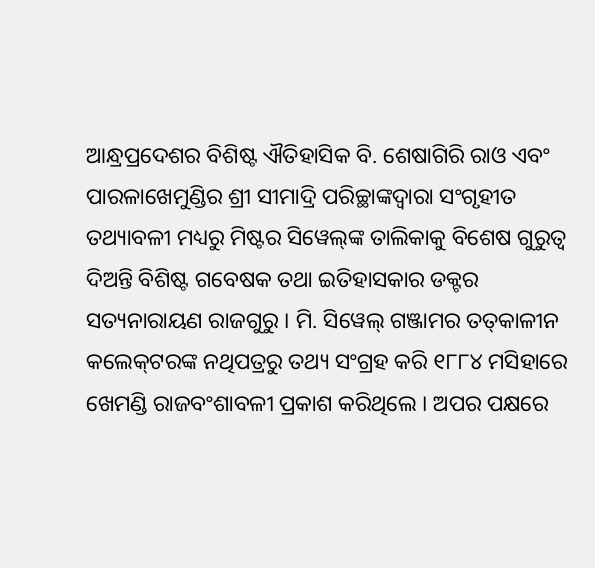ଆନ୍ଧ୍ରପ୍ରଦେଶର ବିଶିଷ୍ଟ ଐତିହାସିକ ବି. ଶେଷାଗିରି ରାଓ ଏବଂ ପାରଳାଖେମୁଣ୍ଡିର ଶ୍ରୀ ସୀମାଦ୍ରି ପରିଚ୍ଛାଙ୍କଦ୍ୱାରା ସଂଗୃହୀତ ତଥ୍ୟାବଳୀ ମଧ୍ୟରୁ ମିଷ୍ଟର ସିୱେଲ୍‍ଙ୍କ ତାଲିକାକୁ ବିଶେଷ ଗୁରୁତ୍ୱ ଦିଅନ୍ତି ବିଶିଷ୍ଟ ଗବେଷକ ତଥା ଇତିହାସକାର ଡକ୍ଟର ସତ୍ୟନାରାୟଣ ରାଜଗୁରୁ । ମି. ସିୱେଲ୍‍ ଗଞ୍ଜାମର ତତ୍‍କାଳୀନ କଲେକ୍‍ଟରଙ୍କ ନଥିପତ୍ରରୁ ତଥ୍ୟ ସଂଗ୍ରହ କରି ୧୮୮୪ ମସିହାରେ ଖେମଣ୍ଡି ରାଜବଂଶାବଳୀ ପ୍ରକାଶ କରିଥିଲେ । ଅପର ପକ୍ଷରେ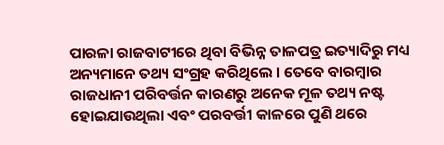ପାରଳା ରାଜବାଟୀରେ ଥିବା ବିଭିନ୍ନ ତାଳପତ୍ର ଇତ୍ୟାଦିରୁ ମଧ୍ୟ ଅନ୍ୟମାନେ ତଥ୍ୟ ସଂଗ୍ରହ କରିଥିଲେ । ତେବେ ବାରମ୍ବାର ରାଜଧାନୀ ପରିବର୍ତ୍ତନ କାରଣରୁ ଅନେକ ମୂଳ ତଥ୍ୟ ନଷ୍ଟ ହୋଇଯାଉଥିଲା ଏବଂ ପରବର୍ତ୍ତୀ କାଳରେ ପୁଣି ଥରେ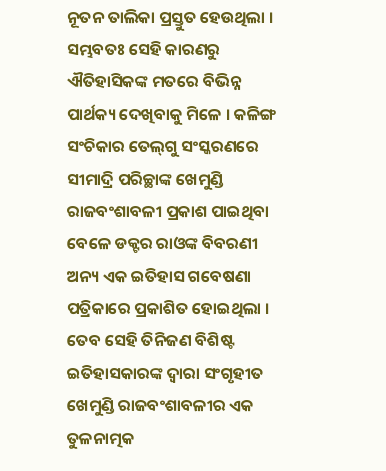ନୂତନ ତାଲିକା ପ୍ରସ୍ତୁତ ହେଉଥିଲା । ସମ୍ଭବତଃ ସେହି କାରଣରୁ ଐତିହାସିକଙ୍କ ମତରେ ବିଭିନ୍ନ ପାର୍ଥକ୍ୟ ଦେଖିବାକୁ ମିଳେ । କଳିଙ୍ଗ ସଂଚିକାର ତେଲ୍‍ଗୁ ସଂସ୍କରଣରେ ସୀମାଦ୍ରି ପରିଚ୍ଛାଙ୍କ ଖେମୁଣ୍ଡି ରାଜବଂଶାବଳୀ ପ୍ରକାଶ ପାଇଥିବା ବେଳେ ଡକ୍ଟର ରାଓଙ୍କ ବିବରଣୀ ଅନ୍ୟ ଏକ ଇତିହାସ ଗବେଷଣା ପତ୍ରିକାରେ ପ୍ରକାଶିତ ହୋଇଥିଲା । ତେବ ସେହି ତିନିଜଣ ବିଶିଷ୍ଟ ଇତିହାସକାରଙ୍କ ଦ୍ୱାରା ସଂଗୃହୀତ ଖେମୁଣ୍ଡି ରାଜବଂଶାବଳୀର ଏକ ତୁଳନାତ୍ମକ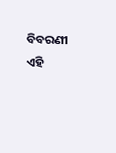ବିବରଣୀ ଏହି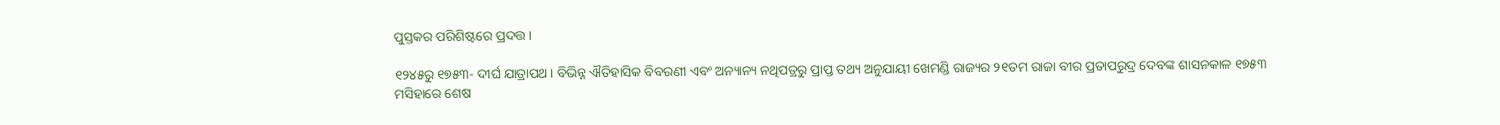ପୁସ୍ତକର ପରିଶିଷ୍ଟରେ ପ୍ରଦତ୍ତ ।

୧୨୪୫ରୁ ୧୭୫୩- ଦୀର୍ଘ ଯାତ୍ରାପଥ । ବିଭିନ୍ନ ଐତିହାସିକ ବିବରଣୀ ଏବଂ ଅନ୍ୟାନ୍ୟ ନଥିପତ୍ରରୁ ପ୍ରାପ୍ତ ତଥ୍ୟ ଅନୁଯାୟୀ ଖେମଣ୍ଡି ରାଜ୍ୟର ୨୧ତମ ରାଜା ବୀର ପ୍ରତାପରୁଦ୍ର ଦେବଙ୍କ ଶାସନକାଳ ୧୭୫୩ ମସିହାରେ ଶେଷ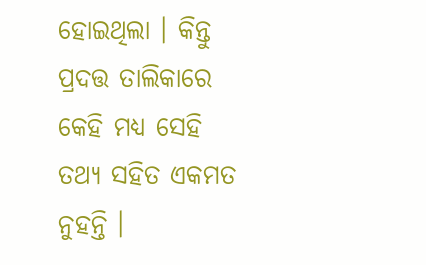ହୋଇଥିଲା । କିନ୍ତୁ ପ୍ରଦତ୍ତ ତାଲିକାରେ କେହି ମଧ୍ୟ ସେହି ତଥ୍ୟ ସହିତ ଏକମତ ନୁହନ୍ତି ।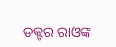ଡକ୍ଟର ରାଓଙ୍କ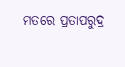ମତରେ ପ୍ରତାପରୁଦ୍ର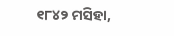୧୮୪୨ ମସିହା,